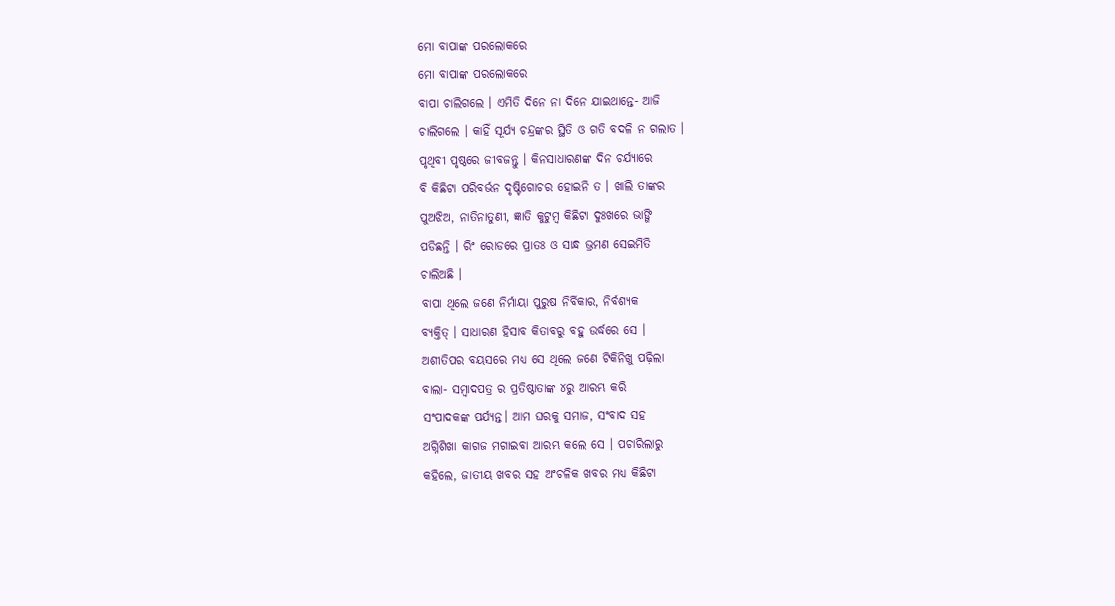ମୋ ବାପାଙ୍କ ପରଲୋକରେ
ମୋ ବାପାଙ୍କ ପରଲୋକରେ
ବାପା ଚାଲିଗଲେ । ଏମିତି ଦିନେ ନା ଦିନେ ଯାଇଥାନ୍ତେ- ଆଜି
ଚାଲିଗଲେ । କାହିଁ ସୂର୍ଯ୍ୟ ଚନ୍ଦ୍ରଙ୍କର ସ୍ଥିତି ଓ ଗତି ବଦଳି ନ ଗଲାତ ।
ପୃଥିବୀ ପୃଷ୍ଠରେ ଜୀବଜନ୍ତୁ । କିନସାଧାରଣଙ୍କ ଦିନ ଚର୍ଯ୍ୟାରେ
ବି କିଛିଟା ପରିବର୍ଭନ ଦୃଷ୍ଟିଗୋଚର ହୋଇନି ତ । ଖାଲି ତାଙ୍କର
ପୁଅଝିଅ, ନାତିନାତୁଣୀ, ଜ୍ଞାତି କୁଟୁମ୍ବ କିଛିଟା ଦୁଃଖରେ ଭାଙ୍ଗି
ପଡିଛନ୍ତି । ରିଂ ରୋଡରେ ପ୍ରାତଃ ଓ ସାନ୍ଧ ଭ୍ରମଣ ସେଇମିତି
ଚାଲିଅଛି ।
ବାପା ଥିଲେ ଜଣେ ନିର୍ମାୟା ପୁରୁଷ ନିର୍ବିକାର, ନିର୍ବଶ୍ୟକ
ବ୍ୟକ୍ତିତ୍ । ସାଧାରଣ ହିସାବ କିତାବରୁ ବହୁ ଉର୍ଦ୍ଧରେ ସେ ।
ଅଶୀତିପର ବୟସରେ ମଧ୍ୟ ସେ ଥିଲେ ଜଣେ ଟିକିନିଖୁ ପଢ଼ିଲା
ବାଲା- ସମ୍ବାଦପତ୍ର ର ପ୍ରତିଷ୍ଠାତାଙ୍କ ୪ରୁ ଆରମ୍ଭ କରି
ସଂପାଦକଙ୍କ ପର୍ଯ୍ୟନ୍ତ। ଆମ ଘରକୁ ସମାଜ, ସଂବାଦ ସହ
ଅଗ୍ନିଶିଖା କାଗଜ ମଗାଇବା ଆରମ୍ଭ କଲେ ସେ । ପଚାରିଲାରୁ
କହିଲେ, ଜାତୀୟ ଖବର ସହ ଅଂଚଳିକ ଖବର ମଧ୍ୟ କିଛିଟା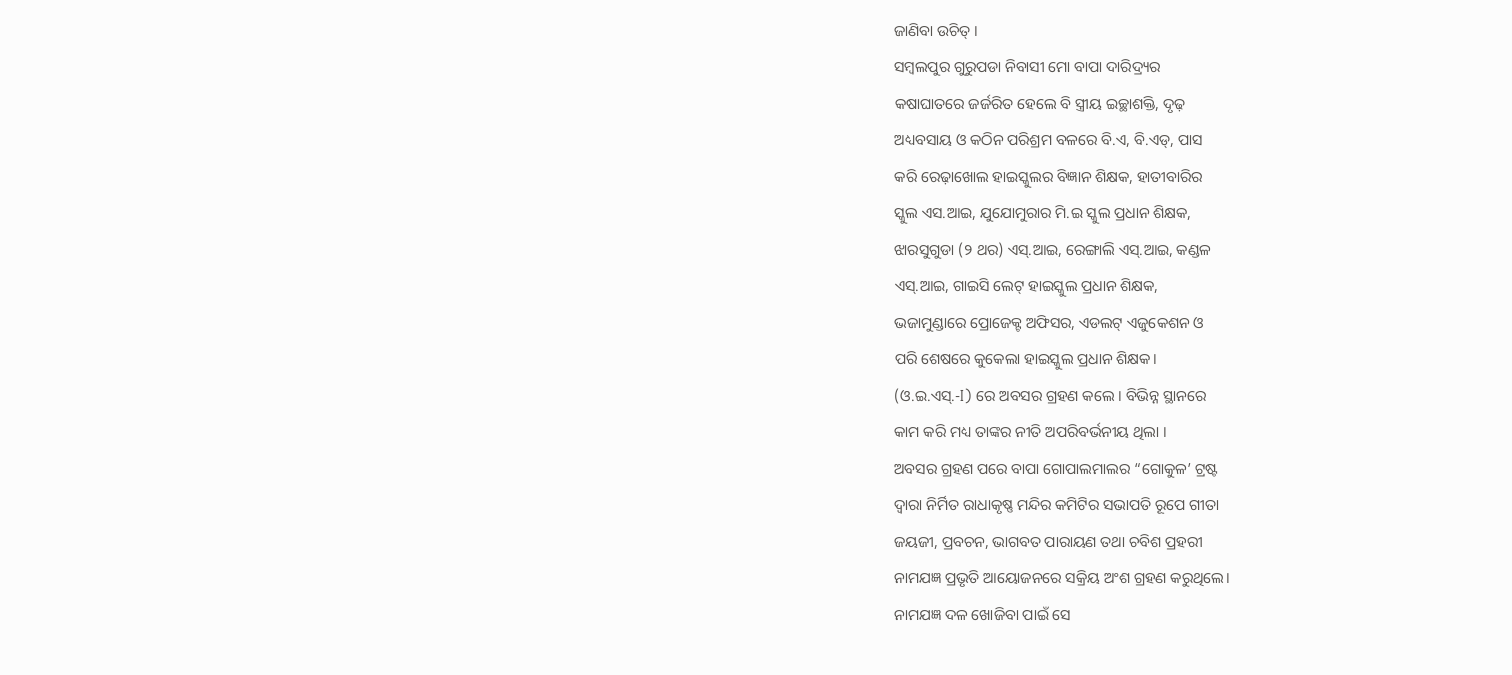ଜାଣିବା ଉଚିତ୍ ।
ସମ୍ବଲପୁର ଗୁରୁପଡା ନିବାସୀ ମୋ ବାପା ଦାରିଦ୍ର୍ୟର
କଷାଘାତରେ ଜର୍ଜରିତ ହେଲେ ବି ସ୍ତ୍ରୀୟ ଇଚ୍ଛାଶକ୍ତି, ଦୃଢ଼
ଅଧ୍ୟବସାୟ ଓ କଠିନ ପରିଶ୍ରମ ବଳରେ ବି.ଏ, ବି.ଏଡ୍, ପାସ
କରି ରେଢ଼ାଖୋଲ ହାଇସ୍କୁଲର ବିଜ୍ଞାନ ଶିକ୍ଷକ, ହାତୀବାରିର
ସ୍କୁଲ ଏସ.ଆଇ, ଯୁଯୋମୁରାର ମି.ଇ ସ୍କୁଲ ପ୍ରଧାନ ଶିକ୍ଷକ,
ଝାରସୁଗୁଡା (୨ ଥର) ଏସ୍.ଆଇ, ରେଙ୍ଗାଲି ଏସ୍.ଆଇ, କଣ୍ଡଳ
ଏସ୍.ଆଇ, ଗାଇସି ଲେଟ୍ ହାଇସ୍କୁଲ ପ୍ରଧାନ ଶିକ୍ଷକ,
ଭଜାମୁଣ୍ଡାରେ ପ୍ରୋଜେକ୍ଟ ଅଫିସର, ଏଡଲଟ୍ ଏଜୁକେଶନ ଓ
ପରି ଶେଷରେ କୁକେଲା ହାଇସ୍କୁଲ ପ୍ରଧାନ ଶିକ୍ଷକ।
(ଓ.ଇ.ଏସ୍.-I) ରେ ଅବସର ଗ୍ରହଣ କଲେ । ବିଭିନ୍ନ ସ୍ଥାନରେ
କାମ କରି ମଧ୍ୟ ତାଙ୍କର ନୀତି ଅପରିବର୍ଭନୀୟ ଥିଲା ।
ଅବସର ଗ୍ରହଣ ପରେ ବାପା ଗୋପାଲମାଲର “ଗୋକୁଳ’ ଟ୍ରଷ୍ଟ
ଦ୍ବାରା ନିର୍ମିତ ରାଧାକୃଷ୍ଣ ମନ୍ଦିର କମିଟିର ସଭାପତି ରୂପେ ଗୀତା
ଜୟଜୀ, ପ୍ରବଚନ, ଭାଗବତ ପାରାୟଣ ତଥା ଚବିଶ ପ୍ରହରୀ
ନାମଯଜ୍ଞ ପ୍ରଭୃତି ଆୟୋଜନରେ ସକ୍ରିୟ ଅଂଶ ଗ୍ରହଣ କରୁଥିଲେ।
ନାମଯଜ୍ଞ ଦଳ ଖୋଜିବା ପାଇଁ ସେ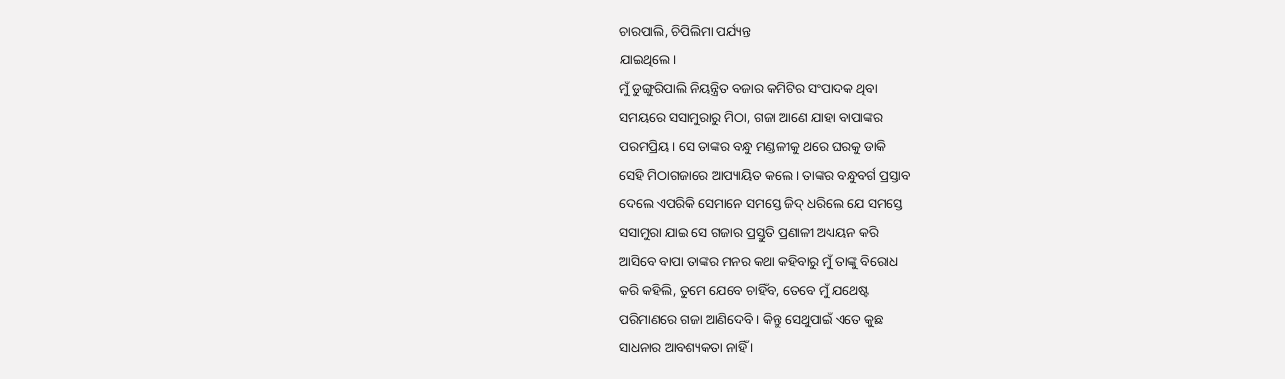ଚାରପାଲି, ଚିପିଲିମା ପର୍ଯ୍ୟନ୍ତ
ଯାଇଥିଲେ।
ମୁଁ ଡୁଙ୍ଗୁରିପାଲି ନିୟନ୍ତ୍ରିତ ବଜାର କମିଟିର ସଂପାଦକ ଥିବା
ସମୟରେ ସସାମୁରାରୁ ମିଠା, ଗଜା ଆଣେ ଯାହା ବାପାଙ୍କର
ପରମପ୍ରିୟ। ସେ ତାଙ୍କର ବନ୍ଧୁ ମଣ୍ଡଳୀକୁ ଥରେ ଘରକୁ ଡାକି
ସେହି ମିଠାଗଜାରେ ଆପ୍ୟାୟିତ କଲେ । ତାଙ୍କର ବନ୍ଧୁବର୍ଗ ପ୍ରସ୍ତାବ
ଦେଲେ ଏପରିକି ସେମାନେ ସମସ୍ତେ ଜିଦ୍ ଧରିଲେ ଯେ ସମସ୍ତେ
ସସାମୁରା ଯାଇ ସେ ଗଜାର ପ୍ରସ୍ତୁତି ପ୍ରଣାଳୀ ଅଧ୍ୟୟନ କରି
ଆସିବେ ବାପା ତାଙ୍କର ମନର କଥା କହିବାରୁ ମୁଁ ତାଙ୍କୁ ବିରୋଧ
କରି କହିଲି, ତୁମେ ଯେବେ ଚାହିଁବ, ତେବେ ମୁଁ ଯଥେଷ୍ଟ
ପରିମାଣରେ ଗଜା ଆଣିଦେବି । କିନ୍ତୁ ସେଥୁପାଇଁ ଏତେ କୁଛ
ସାଧନାର ଆବଶ୍ୟକତା ନାହିଁ ।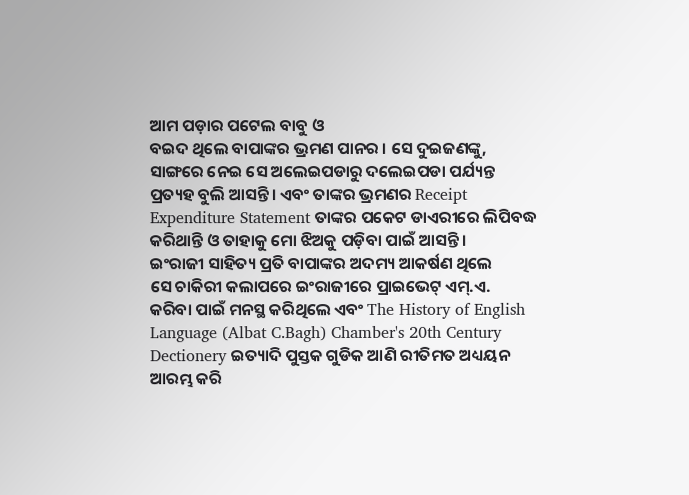ଆମ ପଡ଼ାର ପଟେଲ ବାବୁ ଓ
ବଇଦ ଥିଲେ ବାପାଙ୍କର ଭ୍ରମଣ ପାନର । ସେ ଦୁଇଜଣଙ୍କୁ,
ସାଙ୍ଗରେ ନେଇ ସେ ଅଲେଇପଡାରୁ ଦଲେଇପଡା ପର୍ଯ୍ୟନ୍ତ
ପ୍ରତ୍ୟହ ବୁଲି ଆସନ୍ତି । ଏବଂ ତାଙ୍କର ଭ୍ରମଣର Receipt
Expenditure Statement ତାଙ୍କର ପକେଟ ଡାଏରୀରେ ଲିପିବଦ୍ଧ
କରିଥାନ୍ତି ଓ ତାହାକୁ ମୋ ଝିଅକୁ ପଡ଼ିବା ପାଇଁ ଆସନ୍ତି ।
ଇଂରାଜୀ ସାହିତ୍ୟ ପ୍ରତି ବାପାଙ୍କର ଅଦମ୍ୟ ଆକର୍ଷଣ ଥିଲେ
ସେ ଚାକିରୀ କଲାପରେ ଇଂରାଜୀରେ ପ୍ରାଇଭେଟ୍ ଏମ୍.ଏ.
କରିବା ପାଇଁ ମନସ୍ଥ କରିଥିଲେ ଏବଂ The History of English
Language (Albat C.Bagh) Chamber's 20th Century
Dectionery ଇତ୍ୟାଦି ପୁସ୍ତକ ଗୁଡିକ ଆଣି ରୀତିମତ ଅଧ୍ୟୟନ
ଆରମ୍ଭ କରି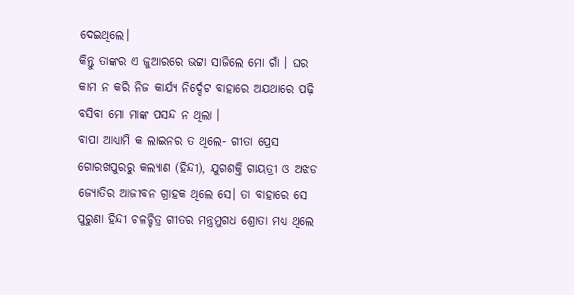ଦେଇଥିଲେ।
କିନ୍ତୁ ତାଙ୍କର ଏ ଜୁଆରରେ ଭଟ୍ଟା ସାଜିଲେ ମୋ ଗାଁ । ଘର
କାମ ନ କରି ନିଜ କାର୍ଯ୍ୟ ନିର୍ଦ୍ଦେଟ ବାହାରେ ଅଯଥାରେ ପଢ଼ି
ବସିବା ମୋ ମାଙ୍କ ପସନ୍ଦ ନ ଥିଲା ।
ବାପା ଆଧ୍ୟାମି କ ଲାଇନର ତ ଥିଲେ- ଗୀତା ପ୍ରେସ
ଗୋରଖପୁରରୁ କଲ୍ୟାଣ (ହିନ୍ଦୀ), ଯୁଗଶକ୍ତି ଗାୟତ୍ରୀ ଓ ଅଝଡ
ଜ୍ୟୋତିର ଆଜୀବନ ଗ୍ରାହକ ଥିଲେ ସେ। ତା ବାହାରେ ସେ
ପୁରୁଣା ହିନ୍ଦୀ ଚଳଚ୍ଚିତ୍ର ଗୀତର ମନ୍ତ୍ରମୁଗଧ ଶ୍ରୋତା ମଧ୍ୟ ଥିଲେ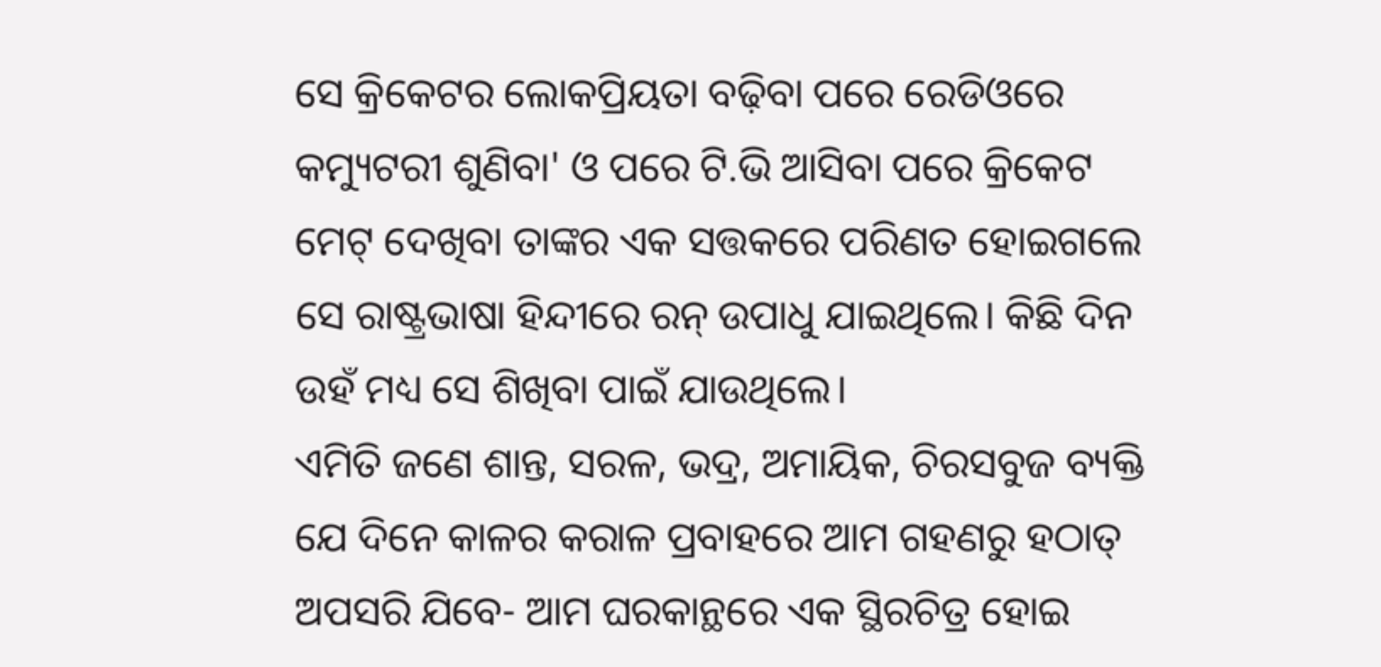ସେ କ୍ରିକେଟର ଲୋକପ୍ରିୟତା ବଢ଼ିବା ପରେ ରେଡିଓରେ
କମ୍ୟୁଟରୀ ଶୁଣିବା' ଓ ପରେ ଟି.ଭି ଆସିବା ପରେ କ୍ରିକେଟ
ମେଟ୍ ଦେଖିବା ତାଙ୍କର ଏକ ସତ୍ତକରେ ପରିଣତ ହୋଇଗଲେ
ସେ ରାଷ୍ଟ୍ରଭାଷା ହିନ୍ଦୀରେ ରନ୍ ଉପାଧୁ ଯାଇଥିଲେ। କିଛି ଦିନ
ଉହଁ ମଧ୍ୟ ସେ ଶିଖିବା ପାଇଁ ଯାଉଥିଲେ।
ଏମିତି ଜଣେ ଶାନ୍ତ, ସରଳ, ଭଦ୍ର, ଅମାୟିକ, ଚିରସବୁଜ ବ୍ୟକ୍ତି
ଯେ ଦିନେ କାଳର କରାଳ ପ୍ରବାହରେ ଆମ ଗହଣରୁ ହଠାତ୍
ଅପସରି ଯିବେ- ଆମ ଘରକାନ୍ଥରେ ଏକ ସ୍ଥିରଚିତ୍ର ହୋଇ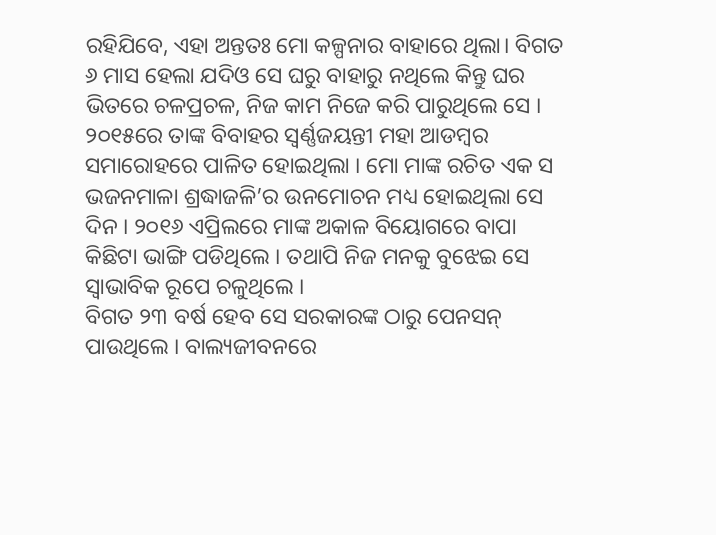ରହିଯିବେ, ଏହା ଅନ୍ତତଃ ମୋ କଳ୍ପନାର ବାହାରେ ଥିଲା। ବିଗତ
୬ ମାସ ହେଲା ଯଦିଓ ସେ ଘରୁ ବାହାରୁ ନଥିଲେ କିନ୍ତୁ ଘର
ଭିତରେ ଚଳପ୍ରଚଳ, ନିଜ କାମ ନିଜେ କରି ପାରୁଥିଲେ ସେ ।
୨୦୧୫ରେ ତାଙ୍କ ବିବାହର ସ୍ଵର୍ଣ୍ଣଜୟନ୍ତୀ ମହା ଆଡମ୍ବର
ସମାରୋହରେ ପାଳିତ ହୋଇଥିଲା । ମୋ ମାଙ୍କ ରଚିତ ଏକ ସ
ଭଜନମାଳା ଶ୍ରଦ୍ଧାଜଳି’ର ଉନମୋଚନ ମଧ୍ୟ ହୋଇଥିଲା ସେ
ଦିନ । ୨୦୧୬ ଏପ୍ରିଲରେ ମାଙ୍କ ଅକାଳ ବିୟୋଗରେ ବାପା
କିଛିଟା ଭାଙ୍ଗି ପଡିଥିଲେ । ତଥାପି ନିଜ ମନକୁ ବୁଝେଇ ସେ
ସ୍ବାଭାବିକ ରୂପେ ଚଳୁଥିଲେ ।
ବିଗତ ୨୩ ବର୍ଷ ହେବ ସେ ସରକାରଙ୍କ ଠାରୁ ପେନସନ୍
ପାଉଥିଲେ । ବାଲ୍ୟଜୀବନରେ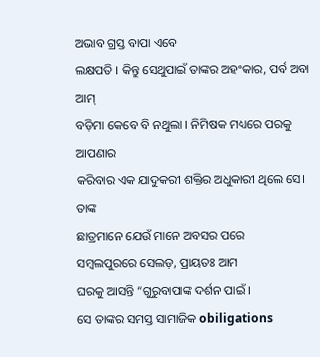ଅଭାବ ଗ୍ରସ୍ତ ବାପା ଏବେ
ଲକ୍ଷପତି । କିନ୍ତୁ ସେଥୁପାଇଁ ତାଙ୍କର ଅହଂକାର, ପର୍ବ ଅବା ଆମ୍
ବଡ଼ିମା କେବେ ବି ନଥୁଲା । ନିମିଷକ ମଧ୍ୟରେ ପରକୁ ଆପଣାର
କରିବାର ଏକ ଯାଦୁକରୀ ଶକ୍ତିର ଅଧୁକାରୀ ଥିଲେ ସେ। ତାଙ୍କ
ଛାତ୍ରମାନେ ଯେଉଁ ମାନେ ଅବସର ପରେ
ସମ୍ବଲପୁରରେ ସେଲଡ଼, ପ୍ରାୟତଃ ଆମ
ଘରକୁ ଆସନ୍ତି “ଗୁରୁବାପାଙ୍କ ଦର୍ଶନ ପାଇଁ ।
ସେ ତାଙ୍କର ସମସ୍ତ ସାମାଜିକ obiligations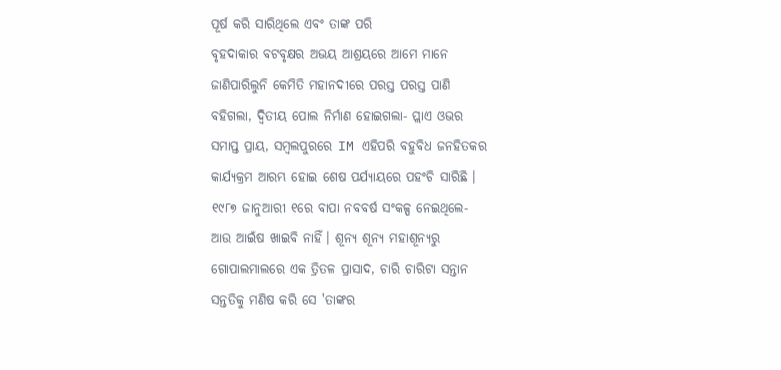ପୂର୍ଷ କରି ସାରିଥିଲେ ଏବଂ ତାଙ୍କ ପରି
ବୃହଦାକାର ବଟବୃକ୍ଷର ଅଭୟ ଆଶ୍ରୟରେ ଆମେ ମାନେ
ଜାଣିପାରିଲୁନି କେମିତି ମହାନଦୀରେ ପରସ୍ତ ପରସ୍ତ ପାଣି
ବହିଗଲା, ଦ୍ବିତୀୟ ପୋଲ ନିର୍ମାଣ ହୋଇଗଲା- ପ୍ଲାଏ ଓଭର
ସମାପ୍ତ ପ୍ରାୟ, ସମ୍ବଲପୁରରେ IM ଏହିପରି ବହୁବିଧ ଜନହିତକର
କାର୍ଯ୍ୟକ୍ରମ ଆରମ୍ଭ ହୋଇ ଶେଷ ପର୍ଯ୍ୟାୟରେ ପହଂଚି ସାରିଛି ।
୧୯୮୭ ଜାନୁଆରୀ ୧ରେ ବାପା ନବବର୍ଷ ସଂକଳ୍ପ ନେଇଥିଲେ-
ଆଉ ଆଇଁଷ ଖାଇବି ନାହିଁ। ଶୂନ୍ୟ ଶୂନ୍ୟ ମହାଶୂନ୍ୟରୁ
ଗୋପାଲମାଲରେ ଏକ ତ୍ରିତଳ ପ୍ରାସାଦ, ଚାରି ଚାରିଟା ସନ୍ତାନ
ସନ୍ତତିକୁ ମଣିଷ କରି ସେ 'ତାଙ୍କର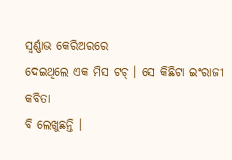ସ୍ଵର୍ଣ୍ଣାଭ କେରିଅରରେ
ଦେଇଥିଲେ ଏକ ମିସ ଟଚ୍ । ସେ କିଛିଟା ଇଂରାଜୀ କବିତା
ବି ଲେଖୁଛନ୍ତି ।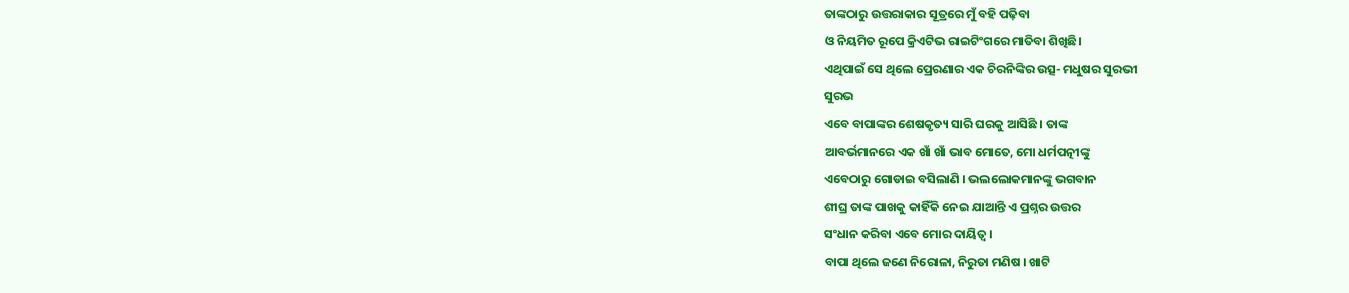ତାଙ୍କଠାରୁ ଉତ୍ତରାକାର ସୂତ୍ରରେ ମୁଁ ବହି ପଢ଼ିବା
ଓ ନିୟମିତ ରୂପେ କ୍ରିଏଟିଭ ରାଇଟିଂଗରେ ମାତିବା ଶିଖିଛି।
ଏଥିପାଇଁ ସେ ଥିଲେ ପ୍ରେରଣାର ଏକ ଚିରନିଙ୍କିର ଉତ୍ସ- ମଧୁଷର ସୁରଭୀ
ସୁରଭ
ଏବେ ବାପାଙ୍କର ଶେଷକୃତ୍ୟ ସାରି ଘରକୁ ଆସିଛି । ତାଙ୍କ
ଆବର୍ଭମାନରେ ଏକ ଖାଁ ଖାଁ ଭାବ ମୋତେ, ମୋ ଧର୍ମପତ୍ନୀଙ୍କୁ
ଏବେଠାରୁ ଗୋଡାଇ ବସିଲାଣି । ଭଲଲୋକମାନଙ୍କୁ ଭଗବାନ
ଶୀଘ୍ର ତାଙ୍କ ପାଖକୁ କାହିଁକି ନେଇ ଯାଆନ୍ତି ଏ ପ୍ରଶ୍ନର ଉତ୍ତର
ସଂଧାନ କରିବା ଏବେ ମୋର ଦାୟିତ୍ୱ ।
ବାପା ଥିଲେ ଜଣେ ନିରୋଳା, ନିରୁତା ମଣିଷ । ଖାଟି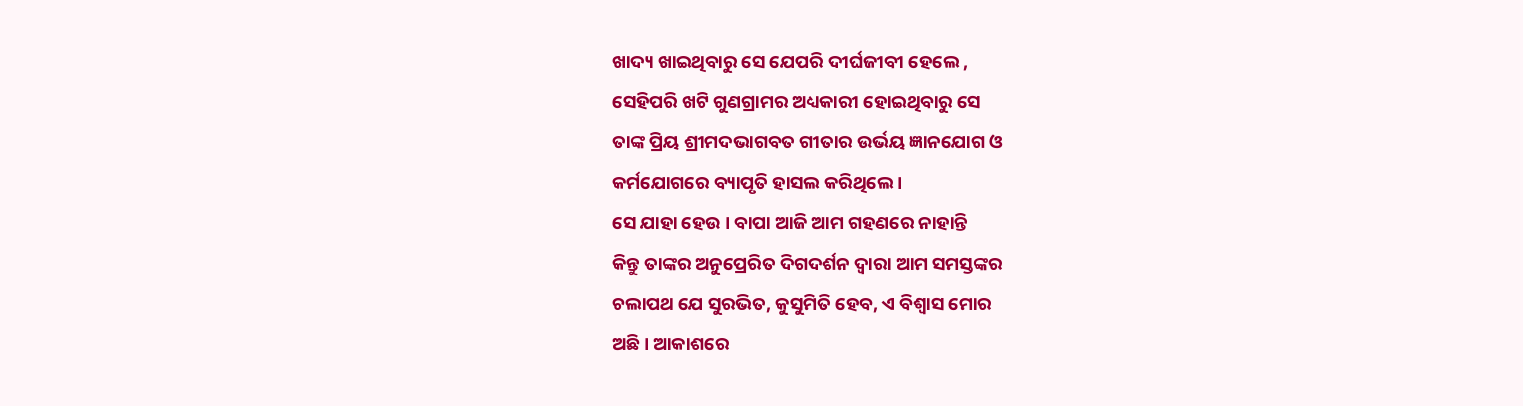ଖାଦ୍ୟ ଖାଇଥିବାରୁ ସେ ଯେପରି ଦୀର୍ଘଜୀବୀ ହେଲେ ,
ସେହିପରି ଖଟି ଗୁଣଗ୍ରାମର ଅଧ୍ୟକାରୀ ହୋଇଥିବାରୁ ସେ
ତାଙ୍କ ପ୍ରିୟ ଶ୍ରୀମଦଭାଗବତ ଗୀତାର ଉର୍ଭୟ ଜ୍ଞାନଯୋଗ ଓ
କର୍ମଯୋଗରେ ବ୍ୟାପୃତି ହାସଲ କରିଥିଲେ ।
ସେ ଯାହା ହେଉ । ବାପା ଆଜି ଆମ ଗହଣରେ ନାହାନ୍ତି
କିନ୍ତୁ ତାଙ୍କର ଅନୁପ୍ରେରିତ ଦିଗଦର୍ଶନ ଦ୍ଵାରା ଆମ ସମସ୍ତଙ୍କର
ଚଲାପଥ ଯେ ସୁରଭିତ, କୁସୁମିତି ହେବ, ଏ ବିଶ୍ଵାସ ମୋର
ଅଛି । ଆକାଶରେ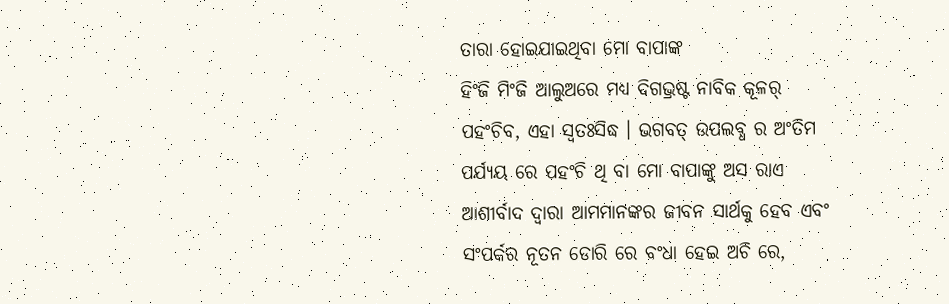ତାରା ହୋଇଯାଇଥିବା ମୋ ବାପାଙ୍କ
ହିଂଜି ମିଂଜି ଆଲୁଅରେ ମଧ୍ୟ ଦିଗଭ୍ରଷ୍ଟ ନାବିକ କୂଳର୍
ପହଂଚିବ, ଏହା ସ୍ଵତଃସିଦ୍ଧ । ଭଗବତ୍ ଉପଲବ୍ଧ ର ଅଂତିମ
ପର୍ଯ୍ୟୟ ରେ ପହଂଚି ଥି ବା ମୋ ବାପାଙ୍କୁ ଅସ ରାଏ
ଆଶୀର୍ବାଦ ଦ୍ଵାରା ଆମମାନଙ୍କର ଜୀବନ ସାର୍ଥକୁ ହେବ ଏବଂ
ସଂପର୍କର ନୂତନ ଡୋରି ରେ ବଂଧା ହେଇ ଅଚି ରେ,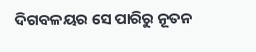ଦିଗବଳୟର ସେ ପାରିରୁ ନୂତନ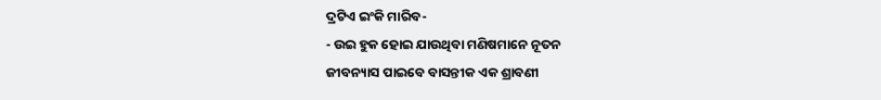ଦ୍ରଟିଏ ଇଂକି ମାରିବ-
- ଉଇ ହୁକ ହୋଇ ଯାଉଥିବା ମଣିଷମାନେ ନୂତନ
ଜୀବନ୍ୟାସ ପାଇବେ ବାସନ୍ତୀକ ଏକ ଶ୍ରାବଣୀ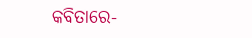କବିତାରେ-